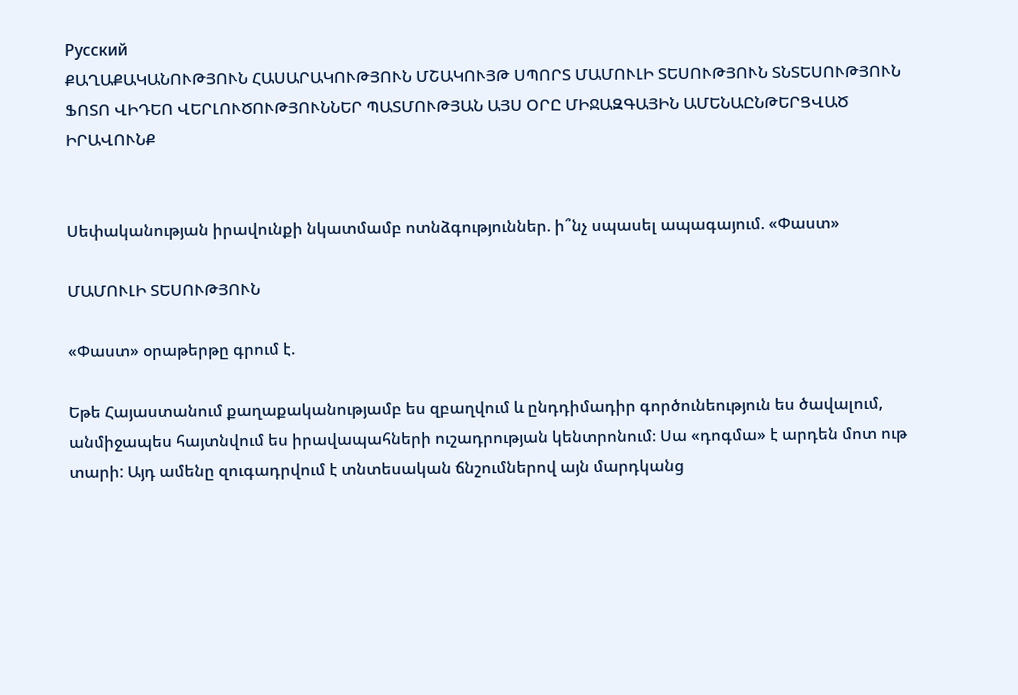Русский
ՔԱՂԱՔԱԿԱՆՈՒԹՅՈՒՆ ՀԱՍԱՐԱԿՈՒԹՅՈՒՆ ՄՇԱԿՈՒՅԹ ՍՊՈՐՏ ՄԱՄՈՒԼԻ ՏԵՍՈՒԹՅՈՒՆ ՏՆՏԵՍՈՒԹՅՈՒՆ ՖՈՏՈ ՎԻԴԵՈ ՎԵՐԼՈՒԾՈՒԹՅՈՒՆՆԵՐ ՊԱՏՄՈՒԹՅԱՆ ԱՅՍ ՕՐԸ ՄԻՋԱԶԳԱՅԻՆ ԱՄԵՆԱԸՆԹԵՐՑՎԱԾ ԻՐԱՎՈՒՆՔ


Սեփականության իրավունքի նկատմամբ ոտնձգություններ. ի՞նչ սպասել ապագայում. «Փաստ»

ՄԱՄՈՒԼԻ ՏԵՍՈՒԹՅՈՒՆ

«Փաստ» օրաթերթը գրում է.

Եթե Հայաստանում քաղաքականությամբ ես զբաղվում և ընդդիմադիր գործունեություն ես ծավալում, անմիջապես հայտնվում ես իրավապահների ուշադրության կենտրոնում։ Սա «դոգմա» է արդեն մոտ ութ տարի: Այդ ամենը զուգադրվում է տնտեսական ճնշումներով այն մարդկանց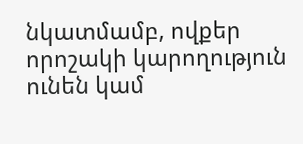նկատմամբ, ովքեր որոշակի կարողություն ունեն կամ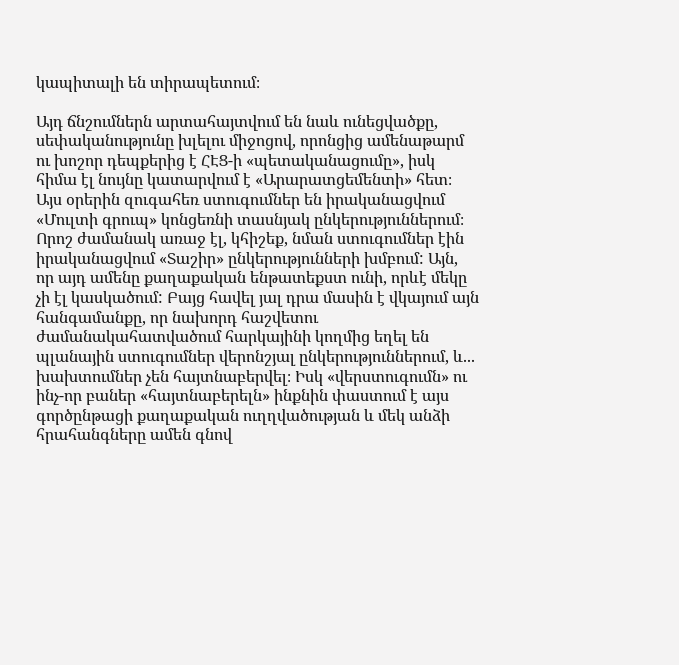կապիտալի են տիրապետում։

Այդ ճնշումներն արտահայտվում են նաև ունեցվածքը, սեփականությունը խլելու միջոցով, որոնցից ամենաթարմ ու խոշոր դեպքերից է ՀԷՑ-ի «պետականացումը», իսկ հիմա էլ նույնը կատարվում է «Արարատցեմենտի» հետ։ Այս օրերին զուգահեռ ստուգումներ են իրականացվում «Մուլտի գրուպ» կոնցեռնի տասնյակ ընկերություններում։ Որոշ ժամանակ առաջ էլ, կհիշեք, նման ստուգումներ էին իրականացվում «Տաշիր» ընկերությունների խմբում: Այն, որ այդ ամենը քաղաքական ենթատեքստ ունի, որևէ մեկը չի էլ կասկածում: Բայց հավել յալ դրա մասին է վկայում այն հանգամանքը, որ նախորդ հաշվետու ժամանակահատվածում հարկայինի կողմից եղել են պլանային ստուգումներ վերոնշյալ ընկերություններում, և... խախտումներ չեն հայտնաբերվել։ Իսկ «վերստուգումն» ու ինչ-որ բաներ «հայտնաբերելն» ինքնին փաստում է այս գործընթացի քաղաքական ուղղվածության և մեկ անձի հրահանգները ամեն գնով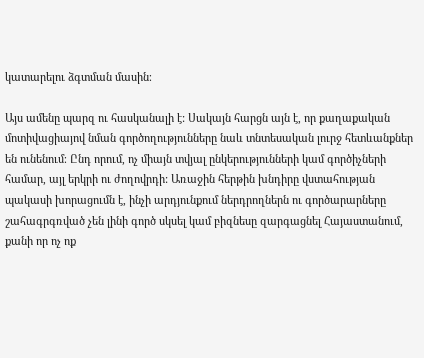կատարելու ձգտման մասին։

Այս ամենը պարզ ու հասկանալի է: Սակայն հարցն այն է, որ քաղաքական մոտիվացիայով նման գործողությունները նաև տնտեսական լուրջ հետևանքներ են ունենում։ Ընդ որում, ոչ միայն տվյալ ընկերությունների կամ գործիչների համար, այլ երկրի ու ժողովրդի: Առաջին հերթին խնդիրը վստահության պակասի խորացումն է, ինչի արդյունքում ներդրողներն ու գործարարները շահագրգռված չեն լինի գործ սկսել կամ բիզնեսը զարգացնել Հայաստանում, քանի որ ոչ ոք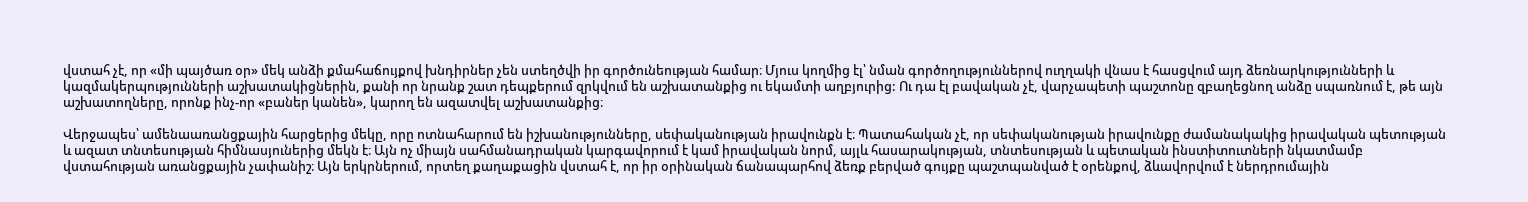վստահ չէ, որ «մի պայծառ օր» մեկ անձի քմահաճույքով խնդիրներ չեն ստեղծվի իր գործունեության համար։ Մյուս կողմից էլ՝ նման գործողություններով ուղղակի վնաս է հասցվում այդ ձեռնարկությունների և կազմակերպությունների աշխատակիցներին, քանի որ նրանք շատ դեպքերում զրկվում են աշխատանքից ու եկամտի աղբյուրից: Ու դա էլ բավական չէ, վարչապետի պաշտոնը զբաղեցնող անձը սպառնում է, թե այն աշխատողները, որոնք ինչ-որ «բաներ կանեն», կարող են ազատվել աշխատանքից։

Վերջապես՝ ամենաառանցքային հարցերից մեկը, որը ոտնահարում են իշխանությունները, սեփականության իրավունքն է։ Պատահական չէ, որ սեփականության իրավունքը ժամանակակից իրավական պետության և ազատ տնտեսության հիմնասյուներից մեկն է։ Այն ոչ միայն սահմանադրական կարգավորում է կամ իրավական նորմ, այլև հասարակության, տնտեսության և պետական ինստիտուտների նկատմամբ վստահության առանցքային չափանիշ։ Այն երկրներում, որտեղ քաղաքացին վստահ է, որ իր օրինական ճանապարհով ձեռք բերված գույքը պաշտպանված է օրենքով, ձևավորվում է ներդրումային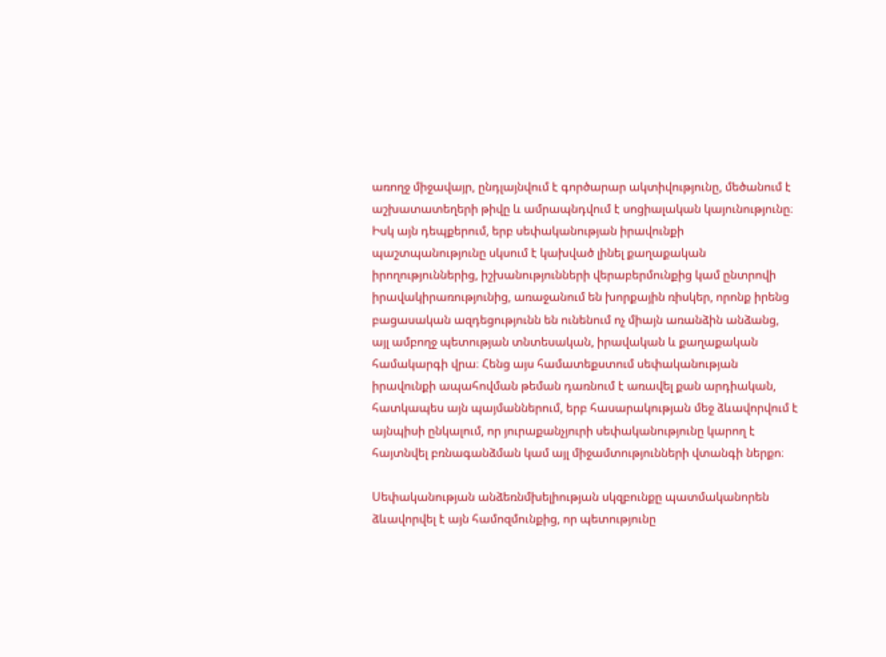առողջ միջավայր, ընդլայնվում է գործարար ակտիվությունը, մեծանում է աշխատատեղերի թիվը և ամրապնդվում է սոցիալական կայունությունը։ Իսկ այն դեպքերում, երբ սեփականության իրավունքի պաշտպանությունը սկսում է կախված լինել քաղաքական իրողություններից, իշխանությունների վերաբերմունքից կամ ընտրովի իրավակիրառությունից, առաջանում են խորքային ռիսկեր, որոնք իրենց բացասական ազդեցությունն են ունենում ոչ միայն առանձին անձանց, այլ ամբողջ պետության տնտեսական, իրավական և քաղաքական համակարգի վրա։ Հենց այս համատեքստում սեփականության իրավունքի ապահովման թեման դառնում է առավել քան արդիական, հատկապես այն պայմաններում, երբ հասարակության մեջ ձևավորվում է այնպիսի ընկալում, որ յուրաքանչյուրի սեփականությունը կարող է հայտնվել բռնագանձման կամ այլ միջամտությունների վտանգի ներքո։

Սեփականության անձեռնմխելիության սկզբունքը պատմականորեն ձևավորվել է այն համոզմունքից, որ պետությունը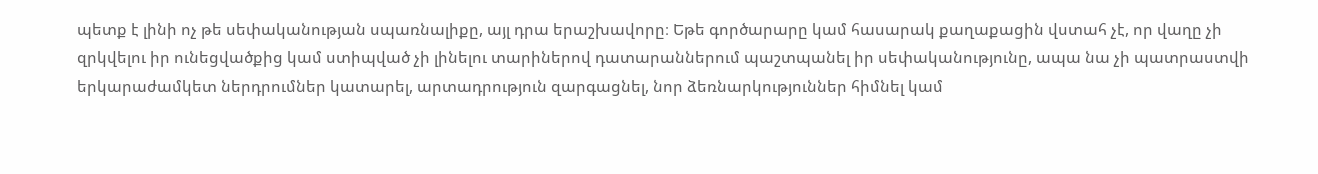պետք է լինի ոչ թե սեփականության սպառնալիքը, այլ դրա երաշխավորը։ Եթե գործարարը կամ հասարակ քաղաքացին վստահ չէ, որ վաղը չի զրկվելու իր ունեցվածքից կամ ստիպված չի լինելու տարիներով դատարաններում պաշտպանել իր սեփականությունը, ապա նա չի պատրաստվի երկարաժամկետ ներդրումներ կատարել, արտադրություն զարգացնել, նոր ձեռնարկություններ հիմնել կամ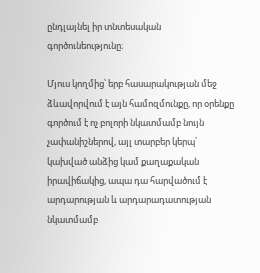ընդլայնել իր տնտեսական գործունեությունը։

Մյուս կողմից՝ երբ հասարակության մեջ ձևավորվում է այն համոզմունքը, որ օրենքը գործում է ոչ բոլորի նկատմամբ նույն չափանիշներով, այլ տարբեր կերպ՝ կախված անձից կամ քաղաքական իրավիճակից, ապա դա հարվածում է արդարության և արդարադատության նկատմամբ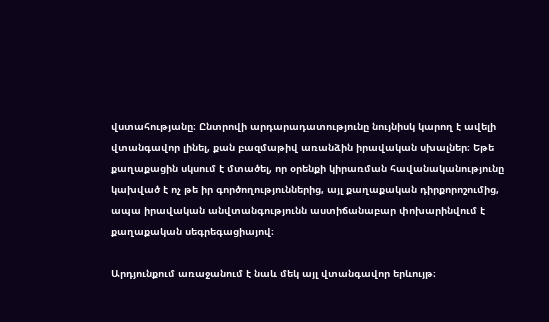վստահությանը։ Ընտրովի արդարադատությունը նույնիսկ կարող է ավելի վտանգավոր լինել, քան բազմաթիվ առանձին իրավական սխալներ։ Եթե քաղաքացին սկսում է մտածել, որ օրենքի կիրառման հավանականությունը կախված է ոչ թե իր գործողություններից, այլ քաղաքական դիրքորոշումից, ապա իրավական անվտանգությունն աստիճանաբար փոխարինվում է քաղաքական սեգրեգացիայով։

Արդյունքում առաջանում է նաև մեկ այլ վտանգավոր երևույթ։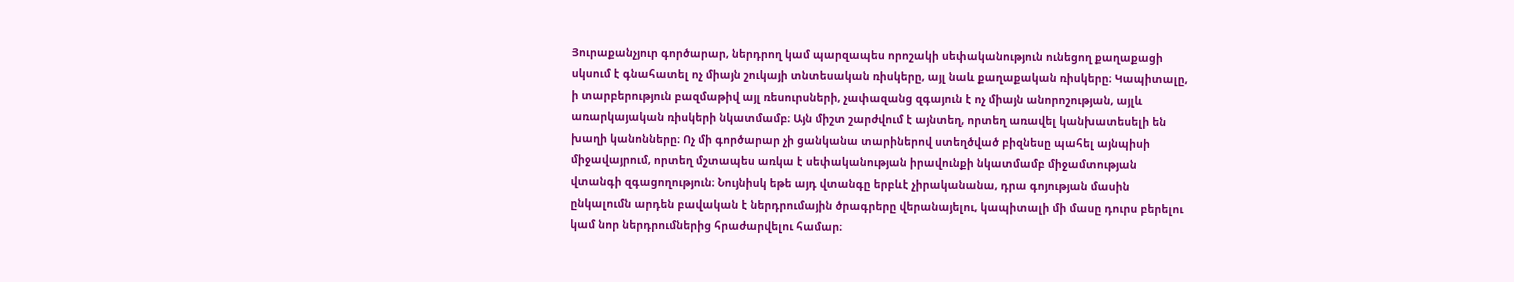Յուրաքանչյուր գործարար, ներդրող կամ պարզապես որոշակի սեփականություն ունեցող քաղաքացի սկսում է գնահատել ոչ միայն շուկայի տնտեսական ռիսկերը, այլ նաև քաղաքական ռիսկերը։ Կապիտալը, ի տարբերություն բազմաթիվ այլ ռեսուրսների, չափազանց զգայուն է ոչ միայն անորոշության, այլև առարկայական ռիսկերի նկատմամբ։ Այն միշտ շարժվում է այնտեղ, որտեղ առավել կանխատեսելի են խաղի կանոնները։ Ոչ մի գործարար չի ցանկանա տարիներով ստեղծված բիզնեսը պահել այնպիսի միջավայրում, որտեղ մշտապես առկա է սեփականության իրավունքի նկատմամբ միջամտության վտանգի զգացողություն։ Նույնիսկ եթե այդ վտանգը երբևէ չիրականանա, դրա գոյության մասին ընկալումն արդեն բավական է ներդրումային ծրագրերը վերանայելու, կապիտալի մի մասը դուրս բերելու կամ նոր ներդրումներից հրաժարվելու համար։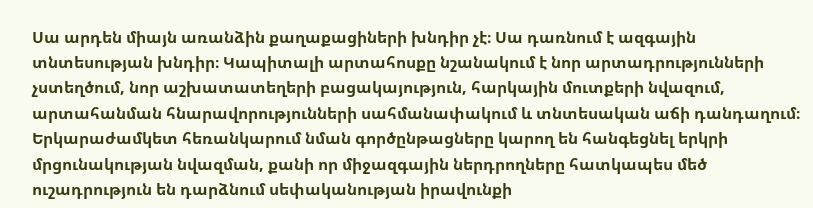Սա արդեն միայն առանձին քաղաքացիների խնդիր չէ։ Սա դառնում է ազգային տնտեսության խնդիր։ Կապիտալի արտահոսքը նշանակում է նոր արտադրությունների չստեղծում, նոր աշխատատեղերի բացակայություն, հարկային մուտքերի նվազում, արտահանման հնարավորությունների սահմանափակում և տնտեսական աճի դանդաղում։ Երկարաժամկետ հեռանկարում նման գործընթացները կարող են հանգեցնել երկրի մրցունակության նվազման, քանի որ միջազգային ներդրողները հատկապես մեծ ուշադրություն են դարձնում սեփականության իրավունքի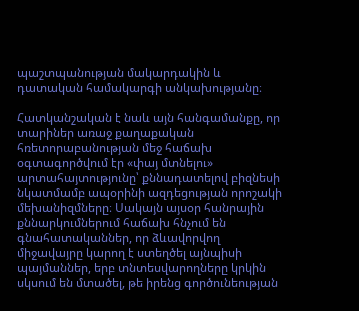պաշտպանության մակարդակին և դատական համակարգի անկախությանը։

Հատկանշական է նաև այն հանգամանքը, որ տարիներ առաջ քաղաքական հռետորաբանության մեջ հաճախ օգտագործվում էր «փայ մտնելու» արտահայտությունը՝ քննադատելով բիզնեսի նկատմամբ ապօրինի ազդեցության որոշակի մեխանիզմները։ Սակայն այսօր հանրային քննարկումներում հաճախ հնչում են գնահատականներ, որ ձևավորվող միջավայրը կարող է ստեղծել այնպիսի պայմաններ, երբ տնտեսվարողները կրկին սկսում են մտածել, թե իրենց գործունեության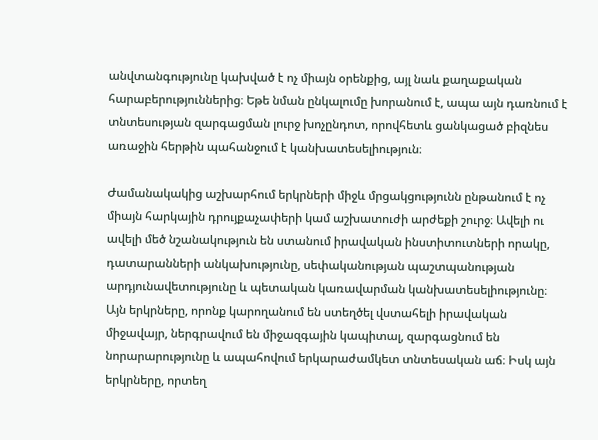անվտանգությունը կախված է ոչ միայն օրենքից, այլ նաև քաղաքական հարաբերություններից։ Եթե նման ընկալումը խորանում է, ապա այն դառնում է տնտեսության զարգացման լուրջ խոչընդոտ, որովհետև ցանկացած բիզնես առաջին հերթին պահանջում է կանխատեսելիություն։

Ժամանակակից աշխարհում երկրների միջև մրցակցությունն ընթանում է ոչ միայն հարկային դրույքաչափերի կամ աշխատուժի արժեքի շուրջ։ Ավելի ու ավելի մեծ նշանակություն են ստանում իրավական ինստիտուտների որակը, դատարանների անկախությունը, սեփականության պաշտպանության արդյունավետությունը և պետական կառավարման կանխատեսելիությունը։ Այն երկրները, որոնք կարողանում են ստեղծել վստահելի իրավական միջավայր, ներգրավում են միջազգային կապիտալ, զարգացնում են նորարարությունը և ապահովում երկարաժամկետ տնտեսական աճ։ Իսկ այն երկրները, որտեղ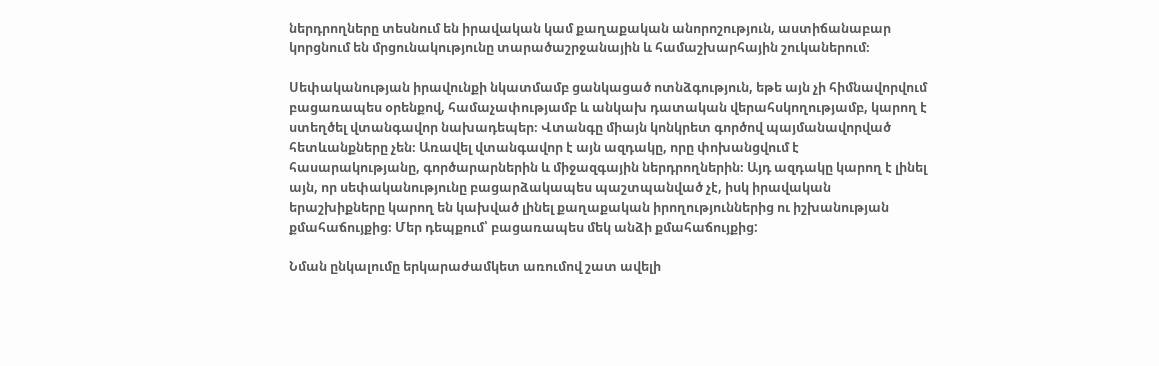ներդրողները տեսնում են իրավական կամ քաղաքական անորոշություն, աստիճանաբար կորցնում են մրցունակությունը տարածաշրջանային և համաշխարհային շուկաներում։

Սեփականության իրավունքի նկատմամբ ցանկացած ոտնձգություն, եթե այն չի հիմնավորվում բացառապես օրենքով, համաչափությամբ և անկախ դատական վերահսկողությամբ, կարող է ստեղծել վտանգավոր նախադեպեր։ Վտանգը միայն կոնկրետ գործով պայմանավորված հետևանքները չեն։ Առավել վտանգավոր է այն ազդակը, որը փոխանցվում է հասարակությանը, գործարարներին և միջազգային ներդրողներին։ Այդ ազդակը կարող է լինել այն, որ սեփականությունը բացարձակապես պաշտպանված չէ, իսկ իրավական երաշխիքները կարող են կախված լինել քաղաքական իրողություններից ու իշխանության քմահաճույքից։ Մեր դեպքում՝ բացառապես մեկ անձի քմահաճույքից:

Նման ընկալումը երկարաժամկետ առումով շատ ավելի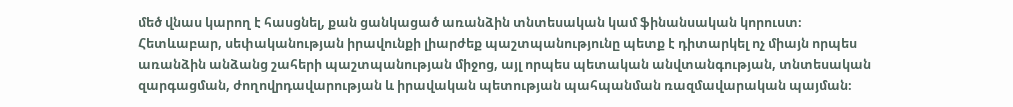մեծ վնաս կարող է հասցնել, քան ցանկացած առանձին տնտեսական կամ ֆինանսական կորուստ։ Հետևաբար, սեփականության իրավունքի լիարժեք պաշտպանությունը պետք է դիտարկել ոչ միայն որպես առանձին անձանց շահերի պաշտպանության միջոց, այլ որպես պետական անվտանգության, տնտեսական զարգացման, ժողովրդավարության և իրավական պետության պահպանման ռազմավարական պայման։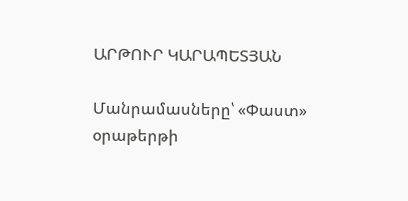ԱՐԹՈՒՐ ԿԱՐԱՊԵՏՅԱՆ

Մանրամասները՝ «Փաստ» օրաթերթի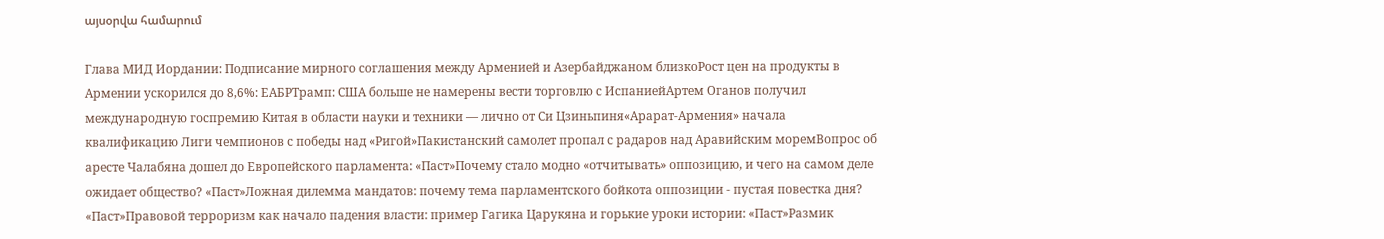այսօրվա համարում

Глава МИД Иордании: Подписание мирного соглашения между Арменией и Азербайджаном близкоРост цен на продукты в Армении ускорился до 8,6%: ЕАБРТрамп: США больше не намерены вести торговлю с ИспаниейАртем Оганов получил международную госпремию Китая в области науки и техники — лично от Си Цзиньпиня«Арарат‑Армения» начала квалификацию Лиги чемпионов с победы над «Ригой»Пакистанский самолет пропал с радаров над Аравийским моремВопрос об аресте Чалабяна дошел до Европейского парламента: «Паст»Почему стало модно «отчитывать» оппозицию, и чего на самом деле ожидает общество? «Паст»Ложная дилемма мандатов: почему тема парламентского бойкота оппозиции - пустая повестка дня? «Паст»Правовой терроризм как начало падения власти: пример Гагика Царукяна и горькие уроки истории: «Паст»Размик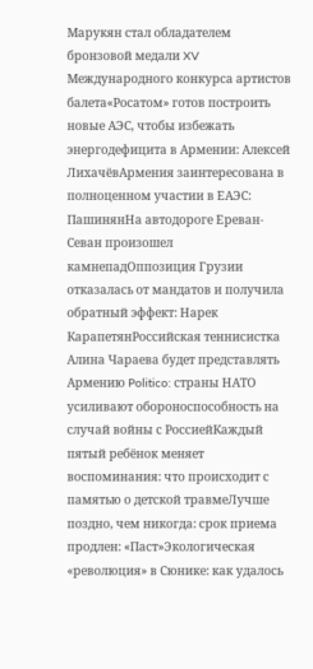Марукян стал обладателем бронзовой медали XV Международного конкурса артистов балета«Росатом» готов построить новые АЭС, чтобы избежать энергодефицита в Армении: Алексей ЛихачёвАрмения заинтересована в полноценном участии в ЕАЭС: ПашинянНа автодороге Ереван-Севан произошел камнепадОппозиция Грузии отказалась от мандатов и получила обратный эффект: Нарек КарапетянРоссийская теннисистка Алина Чараева будет представлять Армению Politico: страны НАТО усиливают обороноспособность на случай войны с РоссиейКаждый пятый ребёнок меняет воспоминания: что происходит с памятью о детской травмеЛучше поздно, чем никогда: срок приема продлен: «Паст»Экологическая «революция» в Сюнике: как удалось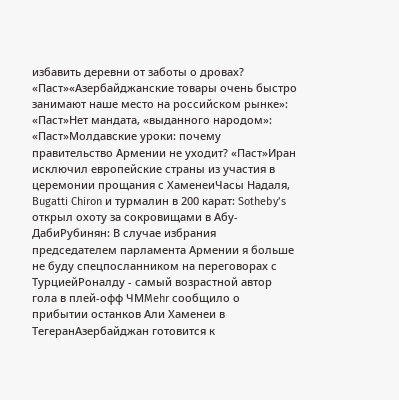избавить деревни от заботы о дровах? «Паст»«Азербайджанские товары очень быстро занимают наше место на российском рынке»: «Паст»Нет мандата, «выданного народом»: «Паст»Молдавские уроки: почему правительство Армении не уходит? «Паст»Иран исключил европейские страны из участия в церемонии прощания с ХаменеиЧасы Надаля, Bugatti Chiron и турмалин в 200 карат: Sotheby’s открыл охоту за сокровищами в Абу-ДабиРубинян: В случае избрания председателем парламента Армении я больше не буду спецпосланником на переговорах с ТурциейРоналду - самый возрастной автор гола в плей-офф ЧМMehr сообщило о прибытии останков Али Хаменеи в ТегеранАзербайджан готовится к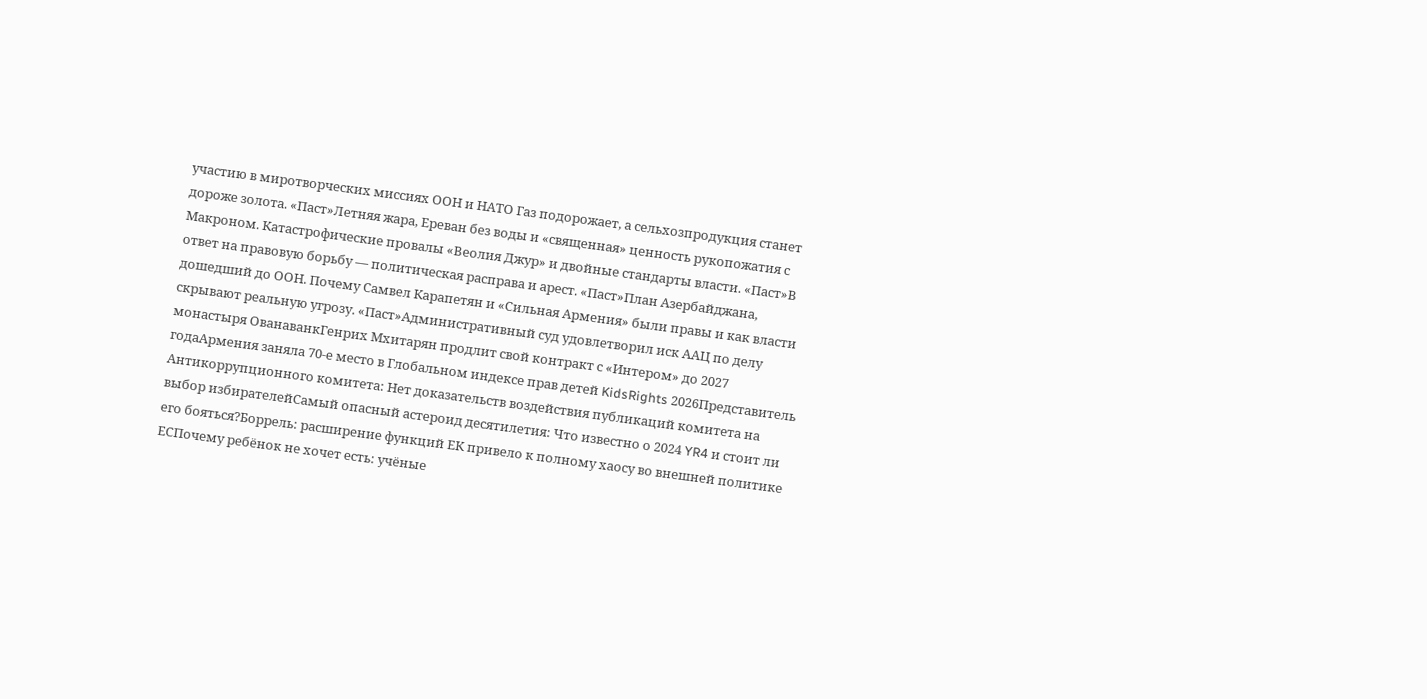участию в миротворческих миссиях ООН и НАТО Газ подорожает, а сельхозпродукция станет дороже золота. «Паст»Летняя жара, Ереван без воды и «священная» ценность рукопожатия с Макроном. Катастрофические провалы «Веолия Джур» и двойные стандарты власти. «Паст»В ответ на правовую борьбу — политическая расправа и арест. «Паст»План Азербайджана, дошедший до ООН. Почему Самвел Карапетян и «Сильная Армения» были правы и как власти скрывают реальную угрозу. «Паст»Административный суд удовлетворил иск ААЦ по делу монастыря ОванаванкГенрих Мхитарян продлит свой контракт с «Интером» до 2027 годаАрмения заняла 70-е место в Глобальном индексе прав детей KidsRights 2026Представитель Антикоррупционного комитета: Нет доказательств воздействия публикаций комитета на выбор избирателейСамый опасный астероид десятилетия: Что известно о 2024 YR4 и стоит ли его бояться?Боррель: расширение функций ЕК привело к полному хаосу во внешней политике ЕСПочему ребёнок не хочет есть: учёные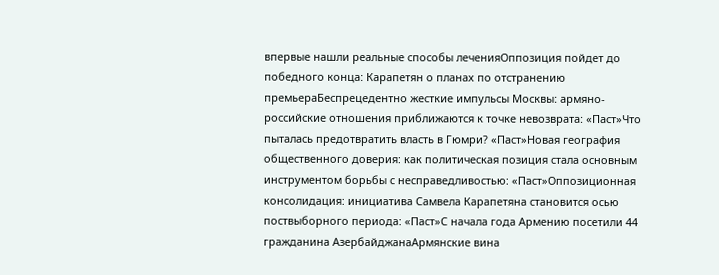впервые нашли реальные способы леченияОппозиция пойдет до победного конца: Карапетян о планах по отстранению премьераБеспрецедентно жесткие импульсы Москвы: армяно-российские отношения приближаются к точке невозврата: «Паст»Что пыталась предотвратить власть в Гюмри? «Паст»Новая география общественного доверия: как политическая позиция стала основным инструментом борьбы с несправедливостью: «Паст»Оппозиционная консолидация: инициатива Самвела Карапетяна становится осью поствыборного периода: «Паст»С начала года Армению посетили 44 гражданина АзербайджанаАрмянские вина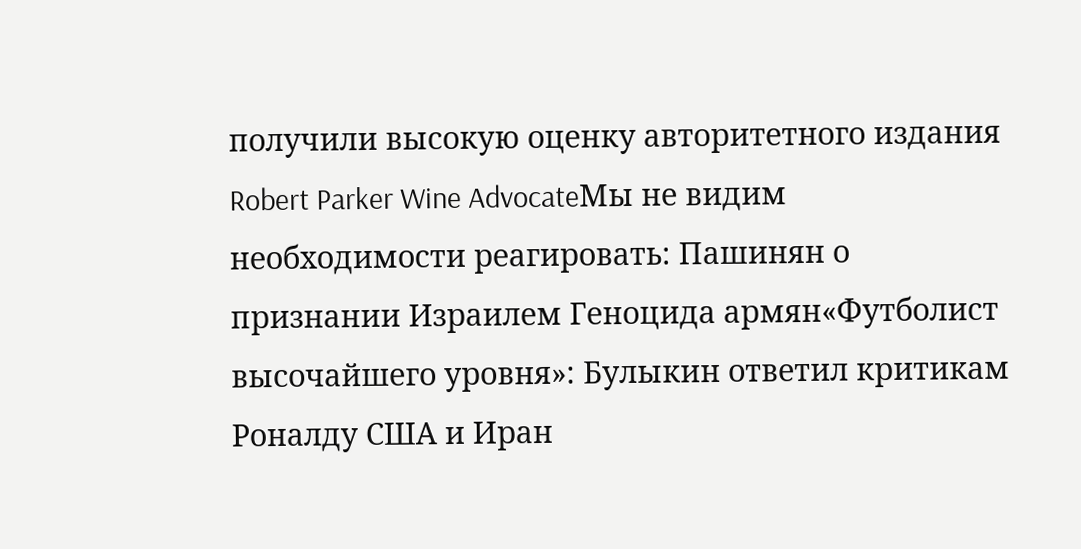получили высокую оценку авторитетного издания Robert Parker Wine AdvocateМы не видим необходимости реагировать: Пашинян о признании Израилем Геноцида армян«Футболист высочайшего уровня»: Булыкин ответил критикам Роналду США и Иран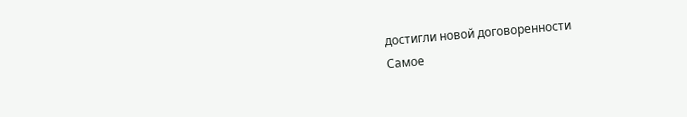достигли новой договоренности
Самое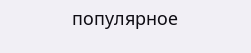популярное